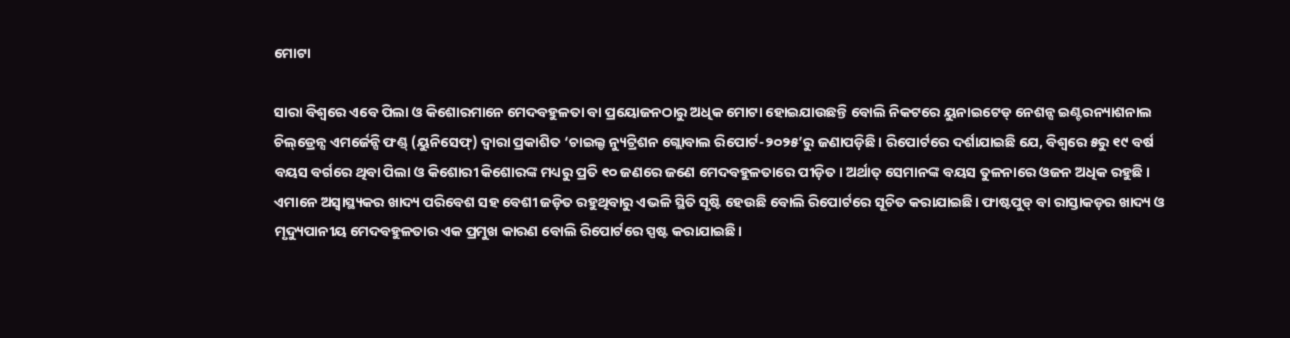ମୋଟା

ସାରା ବିଶ୍ୱରେ ଏବେ ପିଲା ଓ କିଶୋରମାନେ ମେଦବହୁଳତା ବା ପ୍ରୟୋଜନଠାରୁ ଅଧିକ ମୋଟା ହୋଇଯାଉଛନ୍ତି ବୋଲି ନିକଟରେ ୟୁନାଇଟେଡ୍‌ ନେଶନ୍ସ ଇଣ୍ଟରନ୍ୟାଶନାଲ ଚିଲ୍‌ଡ୍ରେନ୍ସ ଏମର୍ଜେନ୍ସି ଫଣ୍ଡ୍‌ (ୟୁନିସେଫ୍‌) ଦ୍ୱାରା ପ୍ରକାଶିତ ‘ଚାଇଲ୍ଡ ନ୍ୟୁଟ୍ରିଶନ ଗ୍ଲୋବାଲ ରିପୋର୍ଟ-୨୦୨୫’ରୁ ଜଣାପଡ଼ିଛି। ରିପୋର୍ଟରେ ଦର୍ଶାଯାଇଛି ଯେ, ବିଶ୍ୱରେ ୫ରୁ ୧୯ ବର୍ଷ ବୟସ ବର୍ଗରେ ଥିବା ପିଲା ଓ କିଶୋରୀ କିଶୋରଙ୍କ ମଧ୍ୟରୁ ପ୍ରତି ୧୦ ଜଣରେ ଜଣେ ମେଦବହୁଳତାରେ ପୀଡ଼ିତ। ଅର୍ଥାତ୍‌ ସେମାନଙ୍କ ବୟସ ତୁଳନାରେ ଓଜନ ଅଧିକ ରହୁଛି । ଏମାନେ ଅସ୍ବାସ୍ଥ୍ୟକର ଖାଦ୍ୟ ପରିବେଶ ସହ ବେଶୀ ଜଡ଼ିତ ରହୁଥିବାରୁ ଏଭଳି ସ୍ଥିତି ସୃଷ୍ଟି ହେଉଛି ବୋଲି ରିପୋର୍ଟରେ ସୂଚିତ କରାଯାଇଛି। ଫାଷ୍ଟପୁଡ୍‌ ବା ରାସ୍ତାକଡ଼ର ଖାଦ୍ୟ ଓ ମୃଦ୍ୟୁପାନୀୟ ମେଦବହୁଳତାର ଏକ ପ୍ରମୁଖ କାରଣ ବୋଲି ରିପୋର୍ଟରେ ସ୍ପଷ୍ଟ କରାଯାଇଛି।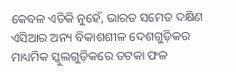କେବଳ ଏତିକି ନୁହେଁ, ଭାରତ ସମେତ ଦକ୍ଷିଣ ଏସିଆର ଅନ୍ୟ ବିକାଶଶୀଳ ଦେଶଗୁଡ଼ିକର ମାଧ୍ୟମିକ ସ୍କୁଲଗୁଡ଼ିକରେ ତଟକା ଫଳ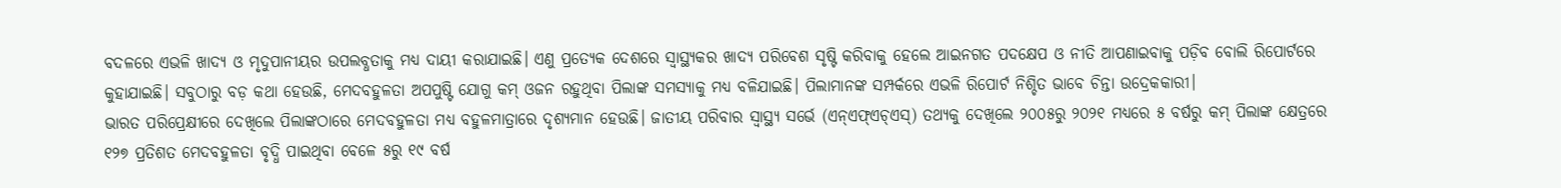ବଦଳରେ ଏଭଳି ଖାଦ୍ୟ ଓ ମୃଦୁପାନୀୟର ଉପଲବ୍ଧତାକୁ ମଧ୍ୟ ଦାୟୀ କରାଯାଇଛି। ଏଣୁ ପ୍ରତ୍ୟେକ ଦେଶରେ ସ୍ବାସ୍ଥ୍ୟକର ଖାଦ୍ୟ ପରିବେଶ ସୃଷ୍ଟି କରିବାକୁ ହେଲେ ଆଇନଗତ ପଦକ୍ଷେପ ଓ ନୀତି ଆପଣାଇବାକୁ ପଡ଼ିବ ବୋଲି ରିପୋର୍ଟରେ କୁହାଯାଇଛି। ସବୁଠାରୁ ବଡ଼ କଥା ହେଉଛି, ମେଦବହୁଳତା ଅପପୁଷ୍ଟି ଯୋଗୁ କମ୍‌ ଓଜନ ରହୁଥିବା ପିଲାଙ୍କ ସମସ୍ୟାକୁ ମଧ୍ୟ ବଳିଯାଇଛି। ପିଲାମାନଙ୍କ ସମ୍ପର୍କରେ ଏଭଳି ରିପୋର୍ଟ ନିଶ୍ଚିତ ଭାବେ ଚିନ୍ତା ଉଦ୍ରେକକାରୀ।
ଭାରତ ପରିପ୍ରେକ୍ଷୀରେ ଦେଖିଲେ ପିଲାଙ୍କଠାରେ ମେଦବହୁଳତା ମଧ୍ୟ ବହୁଳମାତ୍ରାରେ ଦୃଶ୍ୟମାନ ହେଉଛି। ଜାତୀୟ ପରିବାର ସ୍ବାସ୍ଥ୍ୟ ସର୍ଭେ (ଏନ୍‌ଏଫ୍‌ଏଚ୍‌ଏସ୍‌) ତଥ୍ୟକୁ ଦେଖିଲେ ୨୦୦୫ରୁ ୨୦୨୧ ମଧ୍ୟରେ ୫ ବର୍ଷରୁ କମ୍‌ ପିଲାଙ୍କ କ୍ଷେତ୍ରରେ ୧୨୭ ପ୍ରତିଶତ ମେଦବହୁଳତା ବୃଦ୍ଧି ପାଇଥିବା ବେଳେ ୫ରୁ ୧୯ ବର୍ଷ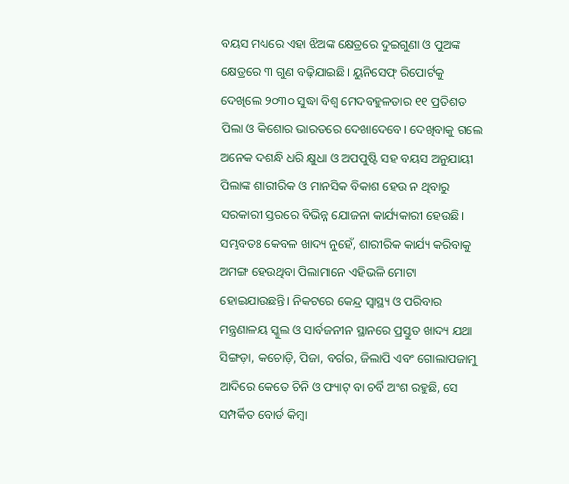ବୟସ ମଧ୍ୟରେ ଏହା ଝିଅଙ୍କ କ୍ଷେତ୍ରରେ ଦୁଇଗୁଣା ଓ ପୁଅଙ୍କ କ୍ଷେତ୍ରରେ ୩ ଗୁଣ ବଢ଼ିଯାଇଛି। ୟୁନିସେଫ୍‌ ରିପୋର୍ଟକୁ ଦେଖିଲେ ୨୦୩୦ ସୁଦ୍ଧା ବିଶ୍ୱ ମେଦବହୁଳତାର ୧୧ ପ୍ରତିଶତ ପିଲା ଓ କିଶୋର ଭାରତରେ ଦେଖାଦେବେ। ଦେଖିବାକୁ ଗଲେ ଅନେକ ଦଶନ୍ଧି ଧରି କ୍ଷୁଧା ଓ ଅପପୁଷ୍ଟି ସହ ବୟସ ଅନୁଯାୟୀ ପିଲାଙ୍କ ଶାରୀରିକ ଓ ମାନସିକ ବିକାଶ ହେଉ ନ ଥିବାରୁ ସରକାରୀ ସ୍ତରରେ ବିଭିନ୍ନ ଯୋଜନା କାର୍ଯ୍ୟକାରୀ ହେଉଛି। ସମ୍ଭବତଃ କେବଳ ଖାଦ୍ୟ ନୁହେଁ, ଶାରୀରିକ କାର୍ଯ୍ୟ କରିବାକୁ ଅମଙ୍ଗ ହେଉଥିବା ପିଲାମାନେ ଏହିଭଳି ମୋଟା ହୋଇଯାଉଛନ୍ତି। ନିକଟରେ କେନ୍ଦ୍ର ସ୍ବାସ୍ଥ୍ୟ ଓ ପରିବାର ମନ୍ତ୍ରଣାଳୟ ସ୍କୁଲ ଓ ସାର୍ବଜନୀନ ସ୍ଥାନରେ ପ୍ରସ୍ତୁତ ଖାଦ୍ୟ ଯଥା ସିଙ୍ଗଡ଼ା, କଚୋଡ଼ି, ପିଜା, ବର୍ଗର, ଜିଲାପି ଏବଂ ଗୋଲାପଜାମୁ ଆଦିରେ କେତେ ଚିନି ଓ ଫ୍ୟାଟ୍‌ ବା ଚର୍ବି ଅଂଶ ରହୁଛି, ସେ ସମ୍ପର୍କିତ ବୋର୍ଡ କିମ୍ବା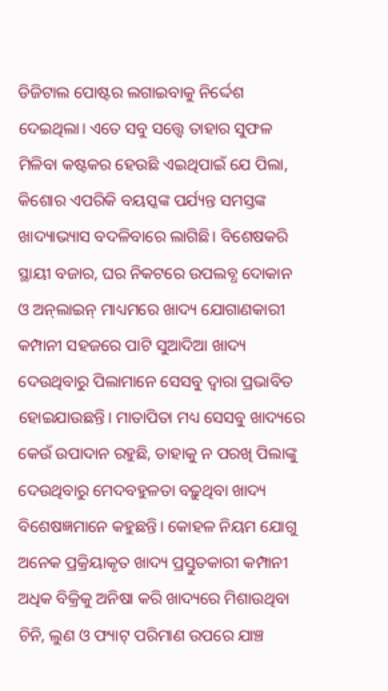ଡିଜିଟାଲ ପୋଷ୍ଟର ଲଗାଇବାକୁ ନିର୍ଦ୍ଦେଶ ଦେଇଥିଲା। ଏତେ ସବୁ ସତ୍ତ୍ୱେ ତାହାର ସୁଫଳ ମିଳିବା କଷ୍ଟକର ହେଉଛି ଏଇଥିପାଇଁ ଯେ ପିଲା, କିଶୋର ଏପରିକି ବୟସ୍କଙ୍କ ପର୍ଯ୍ୟନ୍ତ ସମସ୍ତଙ୍କ ଖାଦ୍ୟାଭ୍ୟାସ ବଦଳିବାରେ ଲାଗିଛି। ବିଶେଷକରି ସ୍ଥାୟୀ ବଜାର, ଘର ନିକଟରେ ଉପଲବ୍ଧ ଦୋକାନ ଓ ଅନ୍‌ଲାଇନ୍‌ ମାଧ୍ୟମରେ ଖାଦ୍ୟ ଯୋଗାଣକାରୀ କମ୍ପାନୀ ସହଜରେ ପାଟି ସୁଆଦିଆ ଖାଦ୍ୟ ଦେଉଥିବାରୁ ପିଲାମାନେ ସେସବୁ ଦ୍ୱାରା ପ୍ରଭାବିତ ହୋଇଯାଉଛନ୍ତି। ମାତାପିତା ମଧ୍ୟ ସେସବୁ ଖାଦ୍ୟରେ କେଉଁ ଉପାଦାନ ରହୁଛି, ତାହାକୁ ନ ପରଖି ପିଲାଙ୍କୁ ଦେଉଥିବାରୁ ମେଦବହୁଳତା ବଢ଼ୁଥିବା ଖାଦ୍ୟ ବିଶେଷଜ୍ଞମାନେ କହୁଛନ୍ତି। କୋହଳ ନିୟମ ଯୋଗୁ ଅନେକ ପ୍ରକ୍ରିୟାକୃତ ଖାଦ୍ୟ ପ୍ରସ୍ତୁତକାରୀ କମ୍ପାନୀ ଅଧିକ ବିକ୍ରିକୁ ଅନିଷା କରି ଖାଦ୍ୟରେ ମିଶାଉଥିବା ଚିନି, ଲୁଣ ଓ ଫ୍ୟାଟ୍‌ ପରିମାଣ ଉପରେ ଯାଞ୍ଚ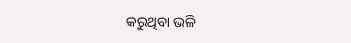କରୁଥିବା ଭଳି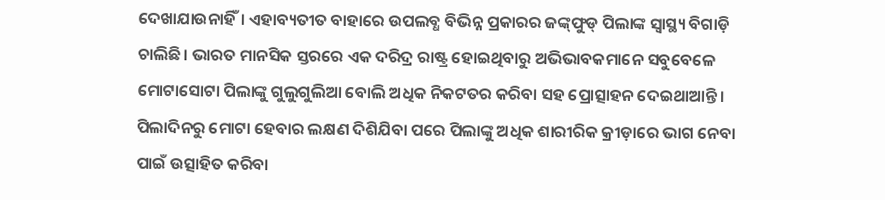ଦେଖାଯାଉନାହିଁ। ଏହାବ୍ୟତୀତ ବାହାରେ ଉପଲବ୍ଧ ବିଭିନ୍ନ ପ୍ରକାରର ଜଙ୍କ୍‌ଫୁଡ୍‌ ପିଲାଙ୍କ ସ୍ବାସ୍ଥ୍ୟ ବିଗାଡ଼ି ଚାଲିଛି। ଭାରତ ମାନସିକ ସ୍ତରରେ ଏକ ଦରିଦ୍ର ରାଷ୍ଟ୍ର ହୋଇଥିବାରୁ ଅଭିଭାବକମାନେ ସବୁବେଳେ ମୋଟାସୋଟା ପିଲାଙ୍କୁ ଗୁଲୁଗୁଲିଆ ବୋଲି ଅଧିକ ନିକଟତର କରିବା ସହ ପ୍ରୋତ୍ସାହନ ଦେଇଥାଆନ୍ତି। ପିଲାଦିନରୁ ମୋଟା ହେବାର ଲକ୍ଷଣ ଦିଶିଯିବା ପରେ ପିଲାଙ୍କୁ ଅଧିକ ଶାରୀରିକ କ୍ରୀଡ଼ାରେ ଭାଗ ନେବା ପାଇଁ ଉତ୍ସାହିତ କରିବା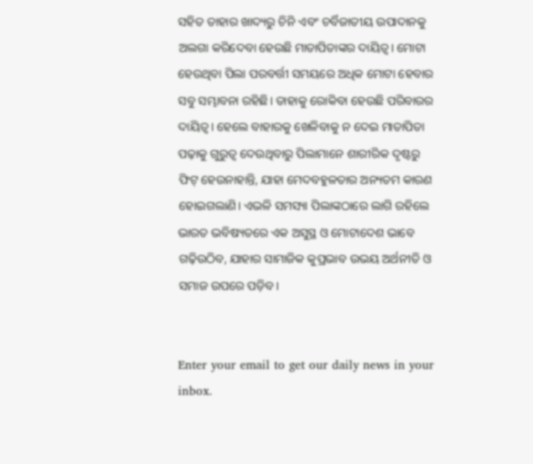ସହିତ ତାହାର ଖାଦ୍ୟରୁ ଚିନି ଏବଂ ଚର୍ବିଜାତୀୟ ଉପାଦାନକୁ ଅଲଗା କରିଦେବା ହେଉଛି ମାତାପିତାଙ୍କର ଦାୟିତ୍ୱ। ମୋଟା ହେଉଥିବା ପିଲା ପରବର୍ତ୍ତୀ ସମୟରେ ଅଧିକ ମୋଟା ହେବାର ସବୁ ସମ୍ଭାବନା ରହିଛି। ତାହାକୁ ରୋକିବା ହେଉଛି ପରିବାରର ଦାୟିତ୍ୱ। ହେଲେ ବାହାରକୁ ଖେଳିବାକୁ ନ ଦେଇ ମାତାପିତା ପଢ଼ାକୁ ଗୁରୁତ୍ୱ ଦେଉଥିବାରୁ ପିଲାମାନେ ଶାରୀରିକ ଦୃଷ୍ଟରୁ ଫିଟ୍‌ ହେଉନାହାନ୍ତି, ଯାହା ମେଦବହୁଳତାର ଅନ୍ୟତମ କାରଣ ହୋଇଗଲାଣି। ଏଭଳି ସମସ୍ୟା ପିଲାଙ୍କଠାରେ ଲାଗି ରହିଲେ ଭାରତ ଭବିଷ୍ୟତରେ ଏକ ଅସୁସ୍ଥ ଓ ମୋଟାଦେଶ ଭାବେ ଗଢ଼ିଉଠିବ, ଯାହାର ସାମାଜିକ କୁପ୍ରଭାବ ଉଭୟ ଅର୍ଥନୀତି ଓ ସମାଜ ଉପରେ ପଡ଼ିବ।


Enter your email to get our daily news in your inbox.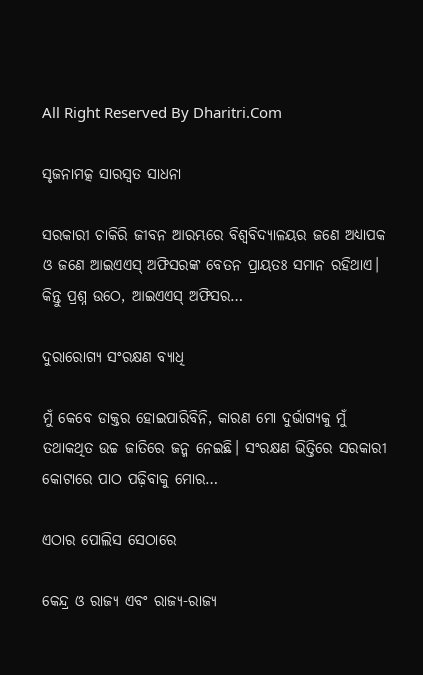All Right Reserved By Dharitri.Com

ସୃଜନାମତ୍କ ସାରସ୍ବତ ସାଧନା

ସରକାରୀ ଚାକିରି ଜୀବନ ଆରମ୍ଭରେ ବିଶ୍ୱବିଦ୍ୟାଳୟର ଜଣେ ଅଧ୍ୟାପକ ଓ ଜଣେ ଆଇଏଏସ୍‌ ଅଫିସରଙ୍କ ବେତନ ପ୍ରାୟତଃ ସମାନ ରହିଥାଏ। କିନ୍ତୁ ପ୍ରଶ୍ନ ଉଠେ, ଆଇଏଏସ୍‌ ଅଫିସର…

ଦୁରାରୋଗ୍ୟ ସଂରକ୍ଷଣ ବ୍ୟାଧି

ମୁଁ କେବେ ଡାକ୍ତର ହୋଇପାରିବିନି, କାରଣ ମୋ ଦୁର୍ଭାଗ୍ୟକୁ ମୁଁ ତଥାକଥିତ ଉଚ୍ଚ ଜାତିରେ ଜନ୍ମ ନେଇଛି। ସଂରକ୍ଷଣ ଭିତ୍ତିରେ ସରକାରୀ କୋଟାରେ ପାଠ ପଢ଼ିବାକୁ ମୋର…

ଏଠାର ପୋଲିସ ସେଠାରେ

କେନ୍ଦ୍ର ଓ ରାଜ୍ୟ ଏବଂ ରାଜ୍ୟ-ରାଜ୍ୟ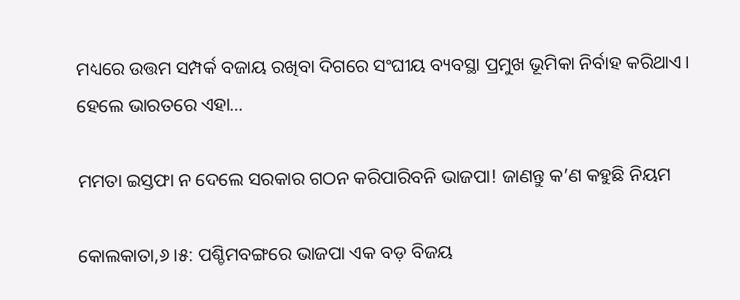ମଧ୍ୟରେ ଉତ୍ତମ ସମ୍ପର୍କ ବଜାୟ ରଖିବା ଦିଗରେ ସଂଘୀୟ ବ୍ୟବସ୍ଥା ପ୍ରମୁଖ ଭୂମିକା ନିର୍ବାହ କରିଥାଏ। ହେଲେ ଭାରତରେ ଏହା…

ମମତା ଇସ୍ତଫା ନ ଦେଲେ ସରକାର ଗଠନ କରିପାରିବନି ଭାଜପା! ଜାଣନ୍ତୁ କ’ଣ କହୁଛି ନିୟମ

କୋଲକାତା,୬।୫: ପଶ୍ଚିମବଙ୍ଗରେ ଭାଜପା ଏକ ବଡ଼ ବିଜୟ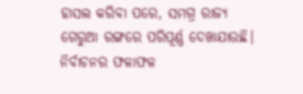ହାସଲ କରିବା ପରେ, ସମଗ୍ର ରାଜ୍ୟ ଗେରୁଆ ରଙ୍ଗରେ ପରିପୂର୍ଣ୍ଣ ଦେଖାଯାଉଛି। ନିର୍ବାଚନର ଫଳାଫଳ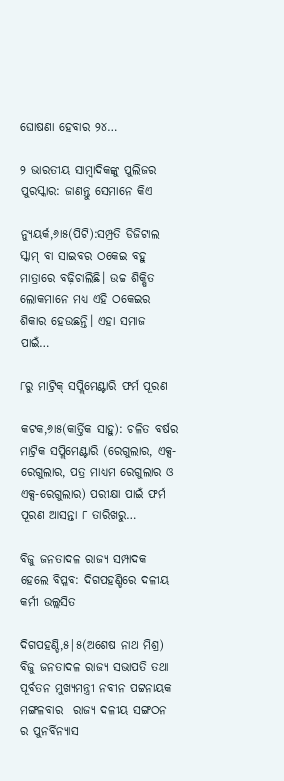ଘୋଷଣା ହେବାର ୨୪…

୨ ଭାରତୀୟ ସାମ୍ବାଦିକଙ୍କୁ ପୁଲିଜର ପୁରସ୍କାର: ଜାଣନ୍ତୁ ସେମାନେ କିଏ

ନ୍ୟୁୟର୍କ,୬ା୫(ପିଟି):ସମ୍ପ୍ରତି ଡିଜିଟାଲ ସ୍କାମ୍‌ ବା ସାଇବର ଠକେଇ ବହୁ ମାତ୍ରାରେ ବଢ଼ିଚାଲିଛି। ଉଚ୍ଚ ଶିକ୍ଷିତ ଲୋକମାନେ ମଧ୍ୟ ଏହି ଠକେଇର ଶିକାର ହେଉଛନ୍ତି। ଏହା ସମାଜ ପାଇଁ…

୮ରୁ ମାଟ୍ରିକ୍‌ ସପ୍ଲିମେଣ୍ଟାରି ଫର୍ମ ପୂରଣ

କଟକ,୬ା୫(କାର୍ତ୍ତିକ ସାହୁ): ଚଳିତ ବର୍ଷର ମାଟ୍ରିକ ସପ୍ଲିମେଣ୍ଟାରି (ରେଗୁଲାର, ଏକ୍ସ-ରେଗୁଲାର, ପତ୍ର ମାଧ୍ୟମ ରେଗୁଲାର ଓ ଏକ୍ସ-ରେଗୁଲାର) ପରୀକ୍ଷା ପାଇଁ ଫର୍ମ ପୂରଣ ଆସନ୍ତା ୮ ତାରିଖରୁ…

ବିଜୁ ଜନତାଦଳ ରାଜ୍ୟ ସମ୍ପାଦକ ହେଲେ ବିପ୍ଳବ: ଦିଗପହଣ୍ଡିରେ ଦଳୀୟ କର୍ମୀ ଉଲ୍ଲସିତ

ଦିଗପହଣ୍ଡି,୫|୫(ଅଶେଷ ନାଥ ମିଶ୍ର)  ବିଜୁ ଜନତାଦଳ ରାଜ୍ୟ ସଭାପତି ତଥା ପୂର୍ବତନ ମୁଖ୍ୟମନ୍ତ୍ରୀ ନବୀନ ପଟ୍ଟନାୟକ ମଙ୍ଗଳବାର  ରାଜ୍ୟ ଦଳୀୟ ସଙ୍ଗଠନ ର ପୁନର୍ବିନ୍ୟାସ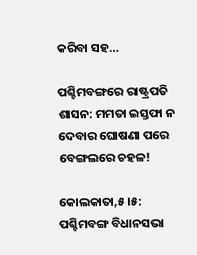କରିବା ସହ…

ପଶ୍ଚିମବଙ୍ଗରେ ରାଷ୍ଟ୍ରପତି ଶାସନ: ମମତା ଇସ୍ତଫା ନ ଦେବାର ଘୋଷଣା ପରେ ବେଙ୍ଗଲରେ ଚହଳ!

କୋଲକାତା,୫।୫: ପଶ୍ଚିମବଙ୍ଗ ବିଧାନସଭା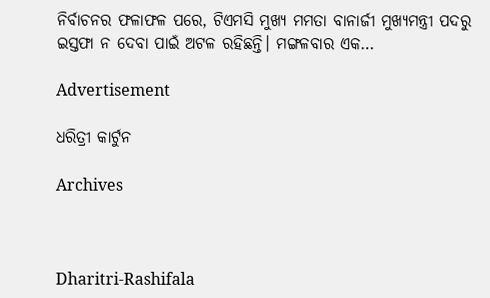ନିର୍ବାଚନର ଫଳାଫଳ ପରେ, ଟିଏମସି ମୁଖ୍ୟ ମମତା ବାନାର୍ଜୀ ମୁଖ୍ୟମନ୍ତ୍ରୀ ପଦରୁ ଇସ୍ତଫା ନ ଦେବା ପାଇଁ ଅଟଳ ରହିଛନ୍ତି। ମଙ୍ଗଳବାର ଏକ…

Advertisement

ଧରିତ୍ରୀ କାର୍ଟୁନ

Archives



Dharitri-Rashifala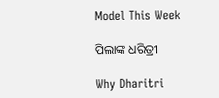Model This Week

ପିଲାଙ୍କ ଧରିତ୍ରୀ

Why Dharitri